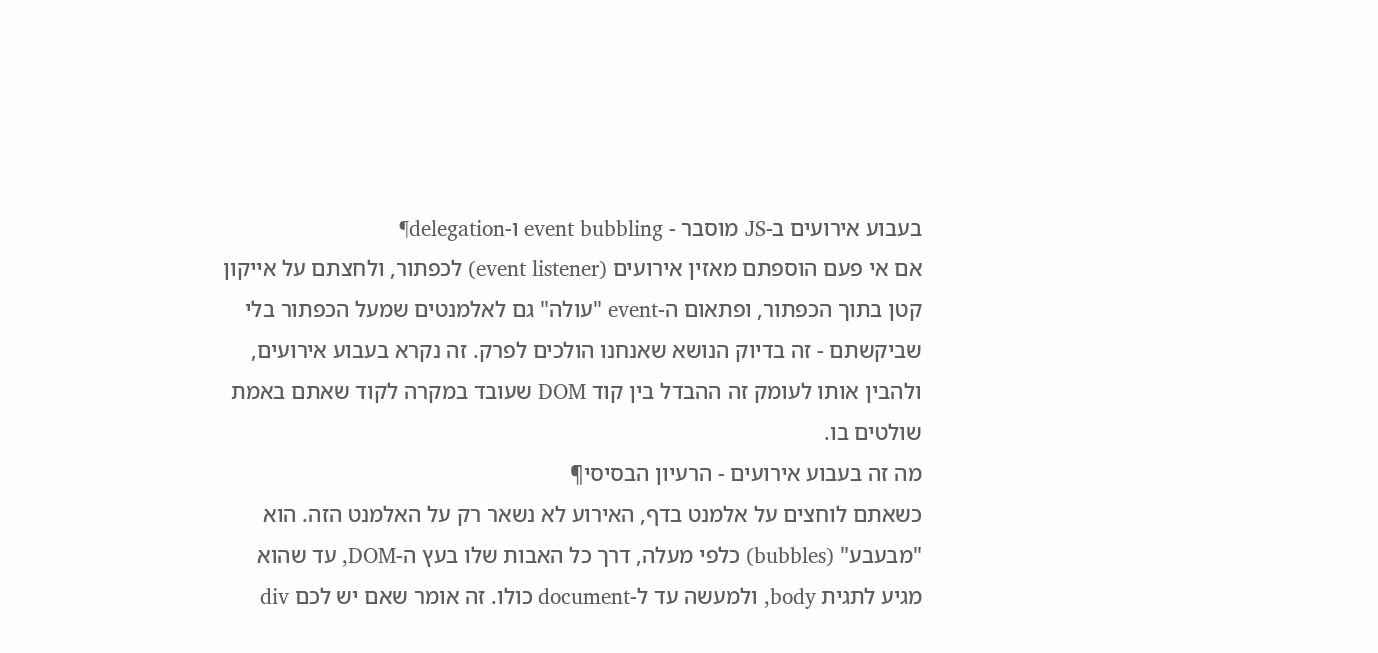בעבוע אירועים ב-JS מוסבר - event bubbling ו-delegation¶
אם אי פעם הוספתם מאזין אירועים (event listener) לכפתור, ולחצתם על אייקון קטן בתוך הכפתור, ופתאום ה-event "עולה" גם לאלמנטים שמעל הכפתור בלי שביקשתם - זה בדיוק הנושא שאנחנו הולכים לפרק. זה נקרא בעבוע אירועים, ולהבין אותו לעומק זה ההבדל בין קוד DOM שעובד במקרה לקוד שאתם באמת שולטים בו.
מה זה בעבוע אירועים - הרעיון הבסיסי¶
כשאתם לוחצים על אלמנט בדף, האירוע לא נשאר רק על האלמנט הזה. הוא "מבעבע" (bubbles) כלפי מעלה, דרך כל האבות שלו בעץ ה-DOM, עד שהוא מגיע לתגית body, ולמעשה עד ל-document כולו. זה אומר שאם יש לכם div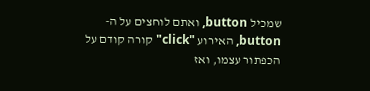שמכיל button, ואתם לוחצים על ה-button, האירוע "click" קורה קודם על הכפתור עצמו, ואז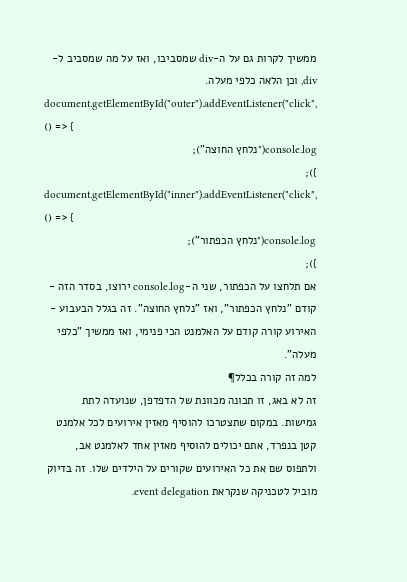ממשיך לקרות גם על ה-div שמסביבו, ואז על מה שמסביב ל-div, וכן הלאה כלפי מעלה.
document.getElementById("outer").addEventListener("click", () => {
console.log("נלחץ החוצה");
});
document.getElementById("inner").addEventListener("click", () => {
console.log("נלחץ הכפתור");
});
אם תלחצו על הכפתור, שני ה-console.log ירוצו, בסדר הזה - קודם "נלחץ הכפתור", ואז "נלחץ החוצה". זה בגלל הבעבוע - האירוע קורה קודם על האלמנט הכי פנימי, ואז ממשיך "כלפי מעלה".
למה זה קורה בכלל¶
זה לא באג, זו תכונה מכוונת של הדפדפן, שנועדה לתת גמישות. במקום שתצטרכו להוסיף מאזין אירועים לכל אלמנט קטן בנפרד, אתם יכולים להוסיף מאזין אחד לאלמנט אב, ולתפוס שם את כל האירועים שקורים על הילדים שלו. זה בדיוק מוביל לטכניקה שנקראת event delegation.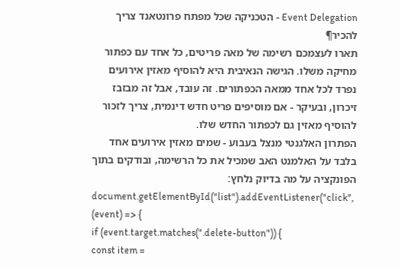Event Delegation - הטכניקה שכל מפתח פרונטאנד צריך להכיר¶
תארו לעצמכם רשימה של מאה פריטים, כל אחד עם כפתור מחיקה משלו. הגישה הנאיבית היא להוסיף מאזין אירועים נפרד לכל אחד ממאה הכפתורים. זה עובד, אבל זה מבזבז זיכרון, ובעיקר - אם מוסיפים פריט חדש דינמית, צריך לזכור להוסיף מאזין גם לכפתור החדש שלו.
הפתרון האלגנטי מנצל בעבוע - שמים מאזין אירועים אחד בלבד על האלמנט האב שמכיל את כל הרשימה, ובודקים בתוך הפונקציה על מה בדיוק נלחץ:
document.getElementById("list").addEventListener("click", (event) => {
if (event.target.matches(".delete-button")) {
const item =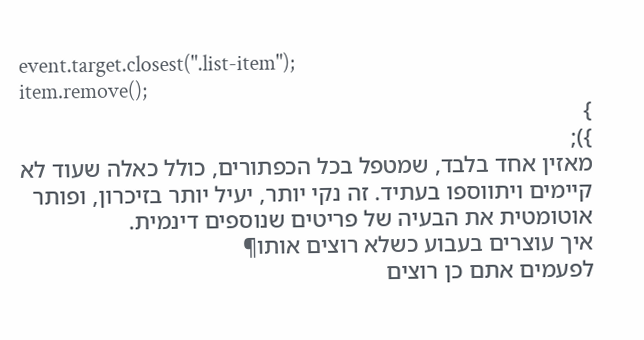event.target.closest(".list-item");
item.remove();
}
});
מאזין אחד בלבד, שמטפל בכל הכפתורים, כולל כאלה שעוד לא קיימים ויתווספו בעתיד. זה נקי יותר, יעיל יותר בזיכרון, ופותר אוטומטית את הבעיה של פריטים שנוספים דינמית.
איך עוצרים בעבוע כשלא רוצים אותו¶
לפעמים אתם כן רוצים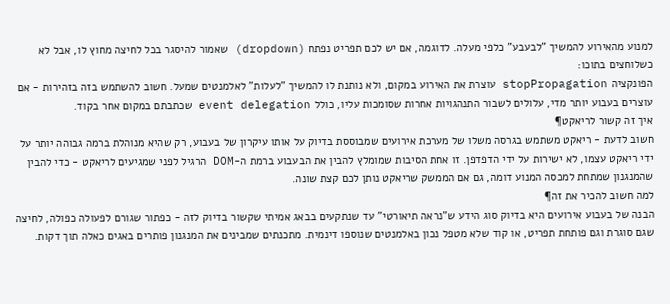למנוע מהאירוע להמשיך "לבעבע" כלפי מעלה. לדוגמה, אם יש לכם תפריט נפתח (dropdown) שאמור להיסגר בכל לחיצה מחוץ לו, אבל לא כשלוחצים בתוכו:
הפונקציה stopPropagation עוצרת את האירוע במקום, ולא נותנת לו להמשיך "לעלות" לאלמנטים שמעל. חשוב להשתמש בזה בזהירות - אם עוצרים בעבוע יותר מדי, עלולים לשבור התנהגויות אחרות שסומכות עליו, כולל event delegation שכתבתם במקום אחר בקוד.
איך זה קשור לריאקט¶
חשוב לדעת - ריאקט משתמש בגרסה משלו של מערכת אירועים שמבוססת בדיוק על אותו עיקרון של בעבוע, רק שהיא מנוהלת ברמה גבוהה יותר על ידי ריאקט עצמו, לא ישירות על ידי הדפדפן. זו אחת הסיבות שמומלץ להבין את הבעבוע ברמת ה-DOM הרגיל לפני שמגיעים לריאקט - כדי להבין שהמנגנון שמתחת למכסה המנוע דומה, גם אם הממשק שריאקט נותן לכם קצת שונה.
למה חשוב להכיר את זה¶
הבנה של בעבוע אירועים היא בדיוק סוג הידע ש"נראה תיאורטי" עד שנתקעים בבאג אמיתי שקשור בדיוק לזה - כפתור שגורם לפעולה כפולה, לחיצה שגם סוגרת וגם פותחת תפריט, או קוד שלא מטפל נכון באלמנטים שנוספו דינמית. מתכנתים שמבינים את המנגנון פותרים באגים כאלה תוך דקות.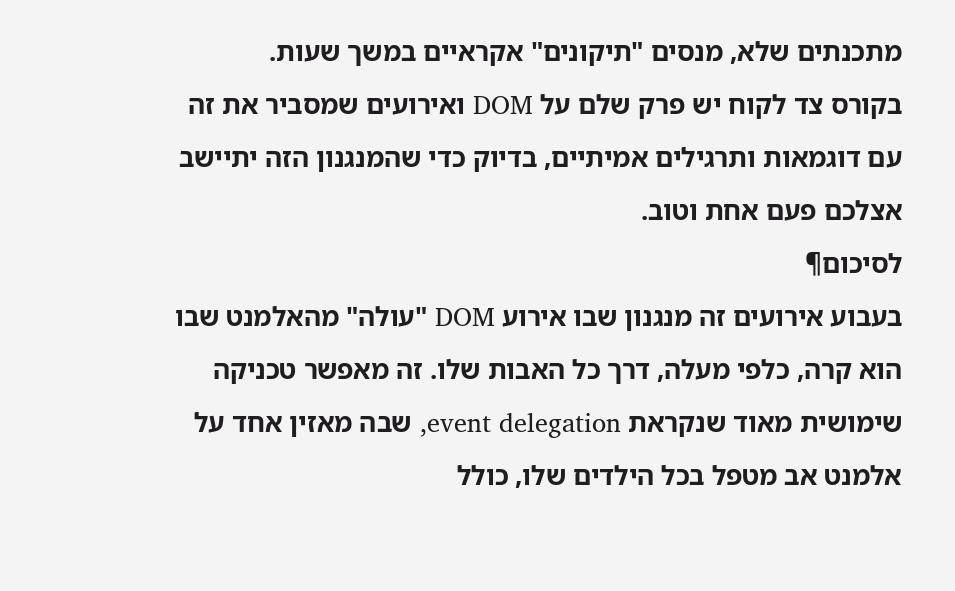מתכנתים שלא, מנסים "תיקונים" אקראיים במשך שעות.
בקורס צד לקוח יש פרק שלם על DOM ואירועים שמסביר את זה עם דוגמאות ותרגילים אמיתיים, בדיוק כדי שהמנגנון הזה יתיישב אצלכם פעם אחת וטוב.
לסיכום¶
בעבוע אירועים זה מנגנון שבו אירוע DOM "עולה" מהאלמנט שבו הוא קרה, כלפי מעלה, דרך כל האבות שלו. זה מאפשר טכניקה שימושית מאוד שנקראת event delegation, שבה מאזין אחד על אלמנט אב מטפל בכל הילדים שלו, כולל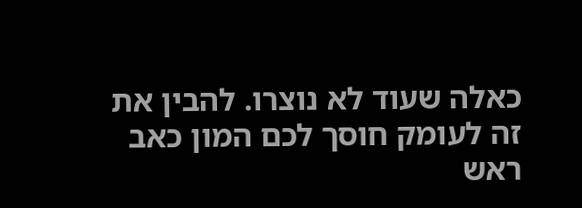כאלה שעוד לא נוצרו. להבין את זה לעומק חוסך לכם המון כאב ראש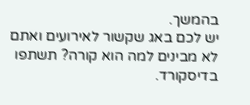בהמשך.
יש לכם באג שקשור לאירועים ואתם לא מבינים למה הוא קורה? תשתפו בדיסקורד.